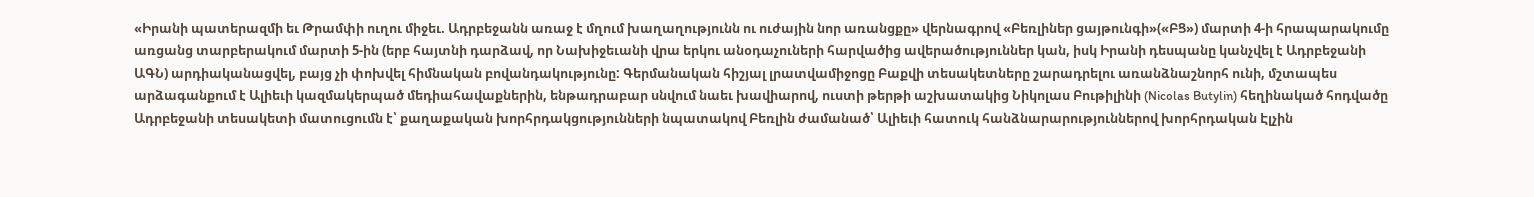«Իրանի պատերազմի եւ Թրամփի ուղու միջեւ. Ադրբեջանն առաջ է մղում խաղաղությունն ու ուժային նոր առանցքը» վերնագրով «Բեռլիներ ցայթունգի»(«ԲՑ») մարտի 4-ի հրապարակումը առցանց տարբերակում մարտի 5-ին (երբ հայտնի դարձավ, որ Նախիջեւանի վրա երկու անօդաչուների հարվածից ավերածություններ կան, իսկ Իրանի դեսպանը կանչվել է Ադրբեջանի ԱԳՆ) արդիականացվել, բայց չի փոխվել հիմնական բովանդակությունը: Գերմանական հիշյալ լրատվամիջոցը Բաքվի տեսակետները շարադրելու առանձնաշնորհ ունի, մշտապես արձագանքում է Ալիեւի կազմակերպած մեդիահավաքներին, ենթադրաբար սնվում նաեւ խավիարով, ուստի թերթի աշխատակից Նիկոլաս Բութիլինի (Nicolas Butylin) հեղինակած հոդվածը Ադրբեջանի տեսակետի մատուցումն է՝ քաղաքական խորհրդակցությունների նպատակով Բեռլին ժամանած՝ Ալիեւի հատուկ հանձնարարություններով խորհրդական Էլչին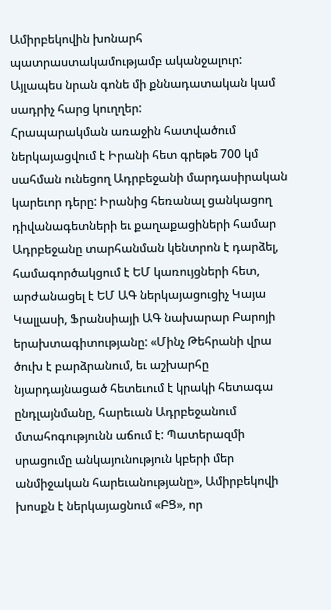Ամիրբեկովին խոնարհ պատրաստակամությամբ ականջալուր: Այլապես նրան գոնե մի քննադատական կամ սադրիչ հարց կուղղեր:
Հրապարակման առաջին հատվածում ներկայացվում է Իրանի հետ գրեթե 700 կմ սահման ունեցող Ադրբեջանի մարդասիրական կարեւոր դերը: Իրանից հեռանալ ցանկացող դիվանագետների եւ քաղաքացիների համար Ադրբեջանը տարհանման կենտրոն է դարձել, համագործակցում է ԵՄ կառույցների հետ, արժանացել է ԵՄ ԱԳ ներկայացուցիչ Կայա Կալլասի, Ֆրանսիայի ԱԳ նախարար Բարոյի երախտագիտությանը: «Մինչ Թեհրանի վրա ծուխ է բարձրանում, եւ աշխարհը նյարդայնացած հետեւում է կրակի հետագա ընդլայնմանը, հարեւան Ադրբեջանում մտահոգությունն աճում է: Պատերազմի սրացումը անկայունություն կբերի մեր անմիջական հարեւանությանը», Ամիրբեկովի խոսքն է ներկայացնում «ԲՑ», որ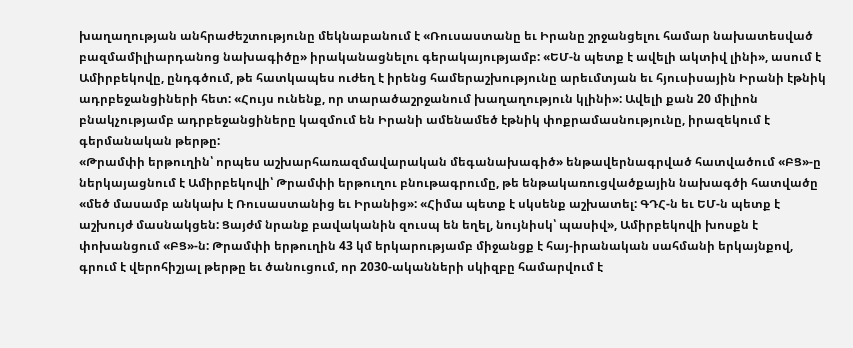խաղաղության անհրաժեշտությունը մեկնաբանում է «Ռուսաստանը եւ Իրանը շրջանցելու համար նախատեսված բազմամիլիարդանոց նախագիծը» իրականացնելու գերակայությամբ: «ԵՄ-ն պետք է ավելի ակտիվ լինի», ասում է Ամիրբեկովը, ընդգծում, թե հատկապես ուժեղ է իրենց համերաշխությունը արեւմտյան եւ հյուսիսային Իրանի էթնիկ ադրբեջանցիների հետ: «Հույս ունենք, որ տարածաշրջանում խաղաղություն կլինի»: Ավելի քան 20 միլիոն բնակչությամբ ադրբեջանցիները կազմում են Իրանի ամենամեծ էթնիկ փոքրամասնությունը, իրազեկում է գերմանական թերթը:
«Թրամփի երթուղին՝ որպես աշխարհառազմավարական մեգանախագիծ» ենթավերնագրված հատվածում «ԲՑ»-ը ներկայացնում է Ամիրբեկովի՝ Թրամփի երթուղու բնութագրումը, թե ենթակառուցվածքային նախագծի հատվածը «մեծ մասամբ անկախ է Ռուսաստանից եւ Իրանից»: «Հիմա պետք է սկսենք աշխատել: ԳԴՀ-ն եւ ԵՄ-ն պետք է աշխույժ մասնակցեն: Ցայժմ նրանք բավականին զուսպ են եղել, նույնիսկ՝ պասիվ», Ամիրբեկովի խոսքն է փոխանցում «ԲՑ»-ն: Թրամփի երթուղին 43 կմ երկարությամբ միջանցք է հայ-իրանական սահմանի երկայնքով, գրում է վերոհիշյալ թերթը եւ ծանուցում, որ 2030-ականների սկիզբը համարվում է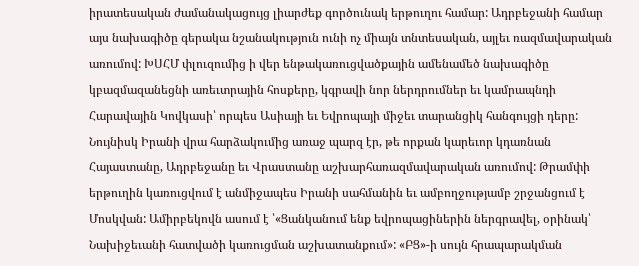իրատեսական ժամանակացույց լիարժեք գործունակ երթուղու համար: Ադրբեջանի համար այս նախագիծը գերակա նշանակություն ունի ոչ միայն տնտեսական, այլեւ ռազմավարական առումով: ԽՍՀՄ փլուզումից ի վեր ենթակառուցվածքային ամենամեծ նախագիծը կբազմազանեցնի առեւտրային հոսքերը, կգրավի նոր ներդրումներ եւ կամրապնդի Հարավային Կովկասի՝ որպես Ասիայի եւ Եվրոպայի միջեւ տարանցիկ հանգույցի դերը: Նույնիսկ Իրանի վրա հարձակումից առաջ պարզ էր, թե որքան կարեւոր կդառնան Հայաստանը, Ադրբեջանը եւ Վրաստանը աշխարհառազմավարական առումով: Թրամփի երթուղին կառուցվում է անմիջապես Իրանի սահմանին եւ ամբողջությամբ շրջանցում է Մոսկվան: Ամիրբեկովն ասում է ՝«Ցանկանում ենք եվրոպացիներին ներգրավել, օրինակ՝ Նախիջեւանի հատվածի կառուցման աշխատանքում»: «ԲՑ»-ի սույն հրապարակման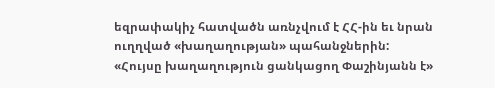եզրափակիչ հատվածն առնչվում է ՀՀ-ին եւ նրան ուղղված «խաղաղության» պահանջներին:
«Հույսը խաղաղություն ցանկացող Փաշինյանն է»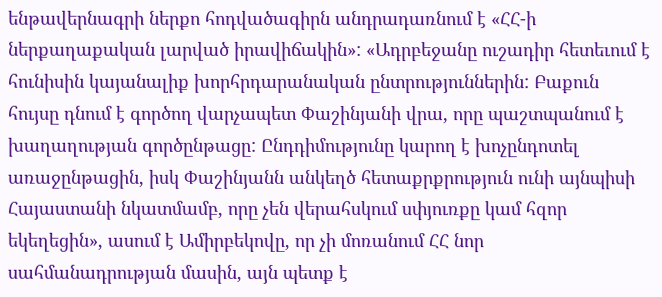ենթավերնագրի ներքո հոդվածագիրն անդրադառնում է «ՀՀ-ի ներքաղաքական լարված իրավիճակին»: «Ադրբեջանը ուշադիր հետեւում է հունիսին կայանալիք խորհրդարանական ընտրություններին: Բաքուն հույսը դնում է գործող վարչապետ Փաշինյանի վրա, որը պաշտպանում է խաղաղության գործընթացը: Ընդդիմությունը կարող է խոչընդոտել առաջընթացին, իսկ Փաշինյանն անկեղծ հետաքրքրություն ունի այնպիսի Հայաստանի նկատմամբ, որը չեն վերահսկում սփյուռքը կամ հզոր եկեղեցին», ասում է Ամիրբեկովը, որ չի մոռանում ՀՀ նոր սահմանադրության մասին, այն պետք է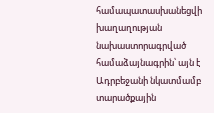համապատասխանեցվի խաղաղության նախաստորագրված համաձայնագրին՝ այն է Ադրբեջանի նկատմամբ տարածքային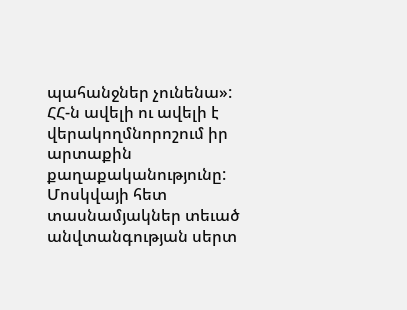պահանջներ չունենա»: ՀՀ-ն ավելի ու ավելի է վերակողմնորոշում իր արտաքին քաղաքականությունը: Մոսկվայի հետ տասնամյակներ տեւած անվտանգության սերտ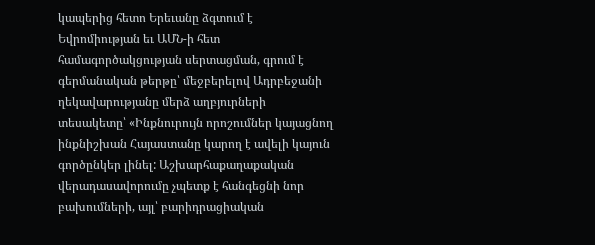կապերից հետո Երեւանը ձգտում է Եվրոմիության եւ ԱՄՆ-ի հետ համագործակցության սերտացման, գրում է գերմանական թերթը՝ մեջբերելով Ադրբեջանի ղեկավարությանը մերձ աղբյուրների տեսակետը՝ «Ինքնուրույն որոշումներ կայացնող ինքնիշխան Հայաստանը կարող է ավելի կայուն գործընկեր լինել: Աշխարհաքաղաքական վերադասավորումը չպետք է հանգեցնի նոր բախումների, այլ՝ բարիդրացիական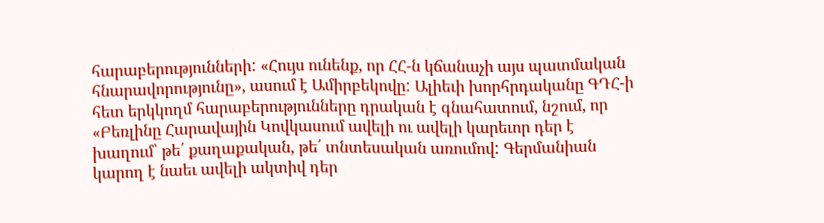հարաբերությունների: «Հույս ունենք, որ ՀՀ-ն կճանաչի այս պատմական հնարավորությունը», ասում է Ամիրբեկովը: Ալիեւի խորհրդականը ԳԴՀ-ի հետ երկկողմ հարաբերությունները դրական է գնահատում, նշում, որ «Բեռլինը Հարավային Կովկասում ավելի ու ավելի կարեւոր դեր է խաղում՝ թե՛ քաղաքական, թե՛ տնտեսական առումով: Գերմանիան կարող է նաեւ ավելի ակտիվ դեր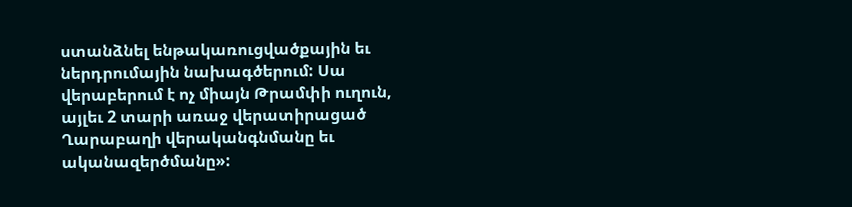ստանձնել ենթակառուցվածքային եւ ներդրումային նախագծերում: Սա վերաբերում է ոչ միայն Թրամփի ուղուն, այլեւ 2 տարի առաջ վերատիրացած Ղարաբաղի վերականգնմանը եւ ականազերծմանը»: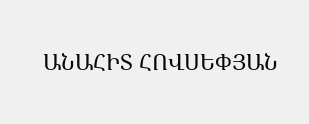ԱՆԱՀԻՏ ՀՈՎՍԵՓՅԱՆ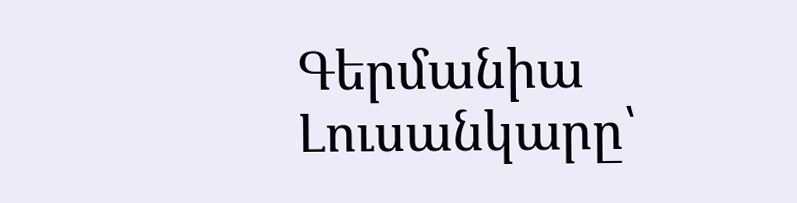Գերմանիա
Լուսանկարը՝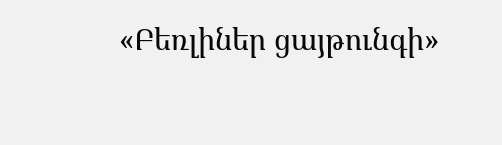«Բեռլիներ ցայթունգի»